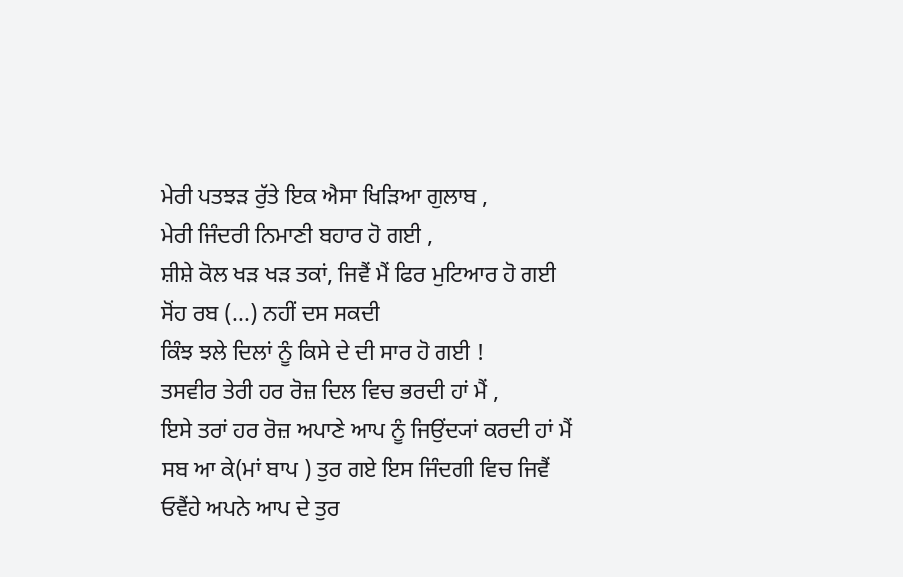ਮੇਰੀ ਪਤਝੜ ਰੁੱਤੇ ਇਕ ਐਸਾ ਖਿੜਿਆ ਗੁਲਾਬ ,
ਮੇਰੀ ਜਿੰਦਰੀ ਨਿਮਾਣੀ ਬਹਾਰ ਹੋ ਗਈ ,
ਸ਼ੀਸ਼ੇ ਕੋਲ ਖੜ ਖੜ ਤਕਾਂ, ਜਿਵੈਂ ਮੈਂ ਫਿਰ ਮੁਟਿਆਰ ਹੋ ਗਈ
ਸੋਂਹ ਰਬ (...) ਨਹੀਂ ਦਸ ਸਕਦੀ
ਕਿੰਝ ਝਲੇ ਦਿਲਾਂ ਨੂੰ ਕਿਸੇ ਦੇ ਦੀ ਸਾਰ ਹੋ ਗਈ !
ਤਸਵੀਰ ਤੇਰੀ ਹਰ ਰੋਜ਼ ਦਿਲ ਵਿਚ ਭਰਦੀ ਹਾਂ ਮੈਂ ,
ਇਸੇ ਤਰਾਂ ਹਰ ਰੋਜ਼ ਅਪਾਣੇ ਆਪ ਨੂੰ ਜਿਉਂਦ੍ਯਾਂ ਕਰਦੀ ਹਾਂ ਮੈਂ
ਸਬ ਆ ਕੇ(ਮਾਂ ਬਾਪ ) ਤੁਰ ਗਏ ਇਸ ਜਿੰਦਗੀ ਵਿਚ ਜਿਵੈਂ
ਓਵੈਂਹੇ ਅਪਨੇ ਆਪ ਦੇ ਤੁਰ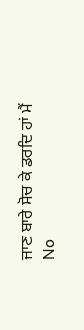ਜਾਣ ਬਾਰੇ ਸੋਚ ਕੇ ਡਰਦਿ ਹਾਂ ਮੈਂ
No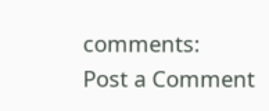comments:
Post a Comment